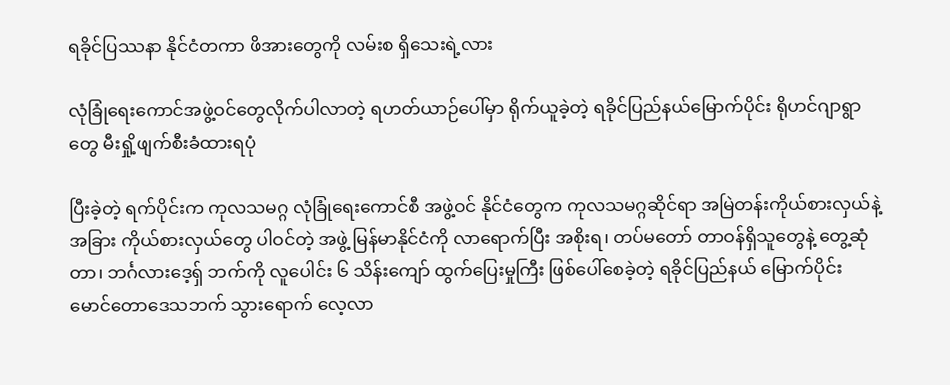ရခိုင်ပြဿနာ နိုင်ငံတကာ ဖိအားတွေကို လမ်းစ ရှိသေးရဲ့လား

လုံခြုံရေးကောင်အဖွဲ့ဝင်တွေလိုက်ပါလာတဲ့ ရဟတ်ယာဉ်ပေါ်မှာ ရိုက်ယူခဲ့တဲ့ ရခိုင်ပြည်နယ်မြောက်ပိုင်း ရိုဟင်ဂျာရွာတွေ မီးရှို့ဖျက်စီးခံထားရပုံ

ပြီးခဲ့တဲ့ ရက်ပိုင်းက ကုလသမဂ္ဂ လုံခြုံရေးကောင်စီ အဖွဲ့ဝင် နိုင်ငံတွေက ကုလသမဂ္ဂဆိုင်ရာ အမြဲတန်းကိုယ်စားလှယ်နဲ့ အခြား ကိုယ်စားလှယ်တွေ ပါဝင်တဲ့ အဖွဲ့ မြန်မာနိုင်ငံကို လာရောက်ပြီး အစိုးရ၊ တပ်မတော် တာဝန်ရှိသူတွေနဲ့ တွေ့ဆုံတာ၊ ဘင်္ဂလားဒေ့ရှ် ဘက်ကို လူပေါင်း ၆ သိန်းကျော် ထွက်ပြေးမှုကြီး ဖြစ်ပေါ်စေခဲ့တဲ့ ရခိုင်ပြည်နယ် မြောက်ပိုင်း မောင်တောဒေသဘက် သွားရောက် လေ့လာ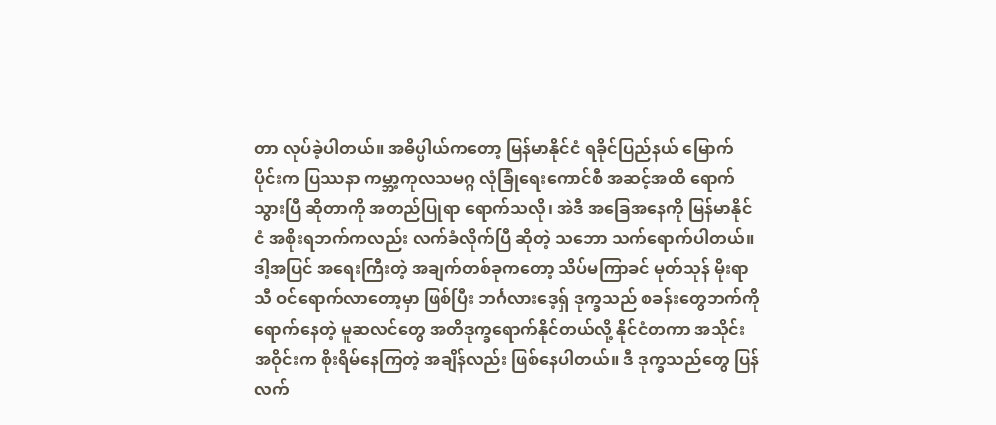တာ လုပ်ခဲ့ပါတယ်။ အဓိပ္ပါယ်ကတော့ မြန်မာနိုင်ငံ ရခိုင်ပြည်နယ် မြောက်ပိုင်းက ပြဿနာ ကမ္ဘာ့ကုလသမဂ္ဂ လုံခြုံရေးကောင်စီ အဆင့်အထိ ရောက်သွားပြီ ဆိုတာကို အတည်ပြုရာ ရောက်သလို၊ အဲဒီ အခြေအနေကို မြန်မာနိုင်ငံ အစိုးရဘက်ကလည်း လက်ခံလိုက်ပြီ ဆိုတဲ့ သဘော သက်ရောက်ပါတယ်။ ဒါ့အပြင် အရေးကြီးတဲ့ အချက်တစ်ခုကတော့ သိပ်မကြာခင် မုတ်သုန် မိုးရာသီ ဝင်ရောက်လာတော့မှာ ဖြစ်ပြီး ဘင်္ဂလားဒေ့ရှ် ဒုက္ခသည် စခန်းတွေဘက်ကို ရောက်နေတဲ့ မူဆလင်တွေ အတိဒုက္ခရောက်နိုင်တယ်လို့ နိုင်ငံတကာ အသိုင်းအဝိုင်းက စိုးရိမ်နေကြတဲ့ အချိန်လည်း ဖြစ်နေပါတယ်။ ဒီ ဒုက္ခသည်တွေ ပြန်လက်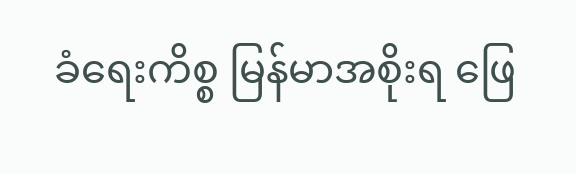ခံရေးကိစ္စ မြန်မာအစိုးရ ဖြေ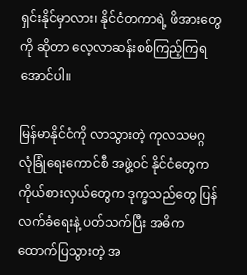ရှင်းနိုင်မှာလား၊ နိုင်ငံတကာရဲ့ ဖိအားတွေကို ဆိုတာ လေ့လာဆန်းစစ်ကြည့်ကြရအောင်ပါ။

မြန်မာနိုင်ငံကို လာသွားတဲ့ ကုလသမဂ္ဂ လုံခြုံရေးကောင်စီ အဖွဲ့ဝင် နိုင်ငံတွေက ကိုယ်စားလှယ်တွေက ဒုက္ခသည်တွေ ပြန်လက်ခံရေးနဲ့ ပတ်သက်ပြီး အဓိက ထောက်ပြသွားတဲ့ အ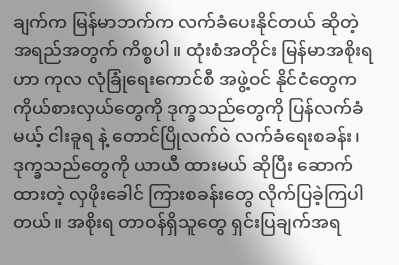ချက်က မြန်မာဘက်က လက်ခံပေးနိုင်တယ် ဆိုတဲ့ အရည်အတွက် ကိစ္စပါ။ ထုံးစံအတိုင်း မြန်မာအစိုးရဟာ ကုလ လုံခြုံရေးကောင်စီ အဖွဲ့ဝင် နိုင်ငံတွေက ကိုယ်စားလှယ်တွေကို ဒုက္ခသည်တွေကို ပြန်လက်ခံမယ့် ငါးခူရ နဲ့ တောင်ပြိုလက်ဝဲ လက်ခံရေးစခန်း၊ ဒုက္ခသည်တွေကို ယာယီ ထားမယ် ဆိုပြီး ဆောက်ထားတဲ့ လှဖိုးခေါင် ကြားစခန်းတွေ လိုက်ပြခဲ့ကြပါတယ်။ အစိုးရ တာဝန်ရှိသူတွေ ရှင်းပြချက်အရ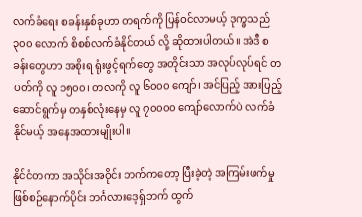လက်ခံရေး စခန်းနှစ်ခုဟာ တရက်ကို ပြန်ဝင်လာမယ့် ဒုက္ခသည် ၃၀၀ လောက် စိစစ်လက်ခံနိုင်တယ် လို့ ဆိုထားပါတယ်။ အဲဒီ စခန်းတွေဟာ အစိုးရ ရုံးဖွင့်ရက်တွေ အတိုင်းသာ အလုပ်လုပ်ရင် တပတ်ကို လူ ၁၅၀၀၊ တလကို လူ ၆၀၀၀ ကျော်၊ အင်ပြည့် အားပြည့် ဆောင်ရွက်မှ တနှစ်လုံးနေမှ လူ ၇၀၀၀၀ ကျော်လောက်ပဲ လက်ခံနိုင်မယ့် အနေအထားမျိုးပါ။

နိုင်ငံတကာ အသိုင်းအဝိုင်း ဘက်ကတော့ ပြီးခဲ့တဲ့ အကြမ်းဖက်မှု ဖြစ်စဉ်နောက်ပိုင်း ဘင်္ဂလားဒေ့ရှ်ဘက် ထွက်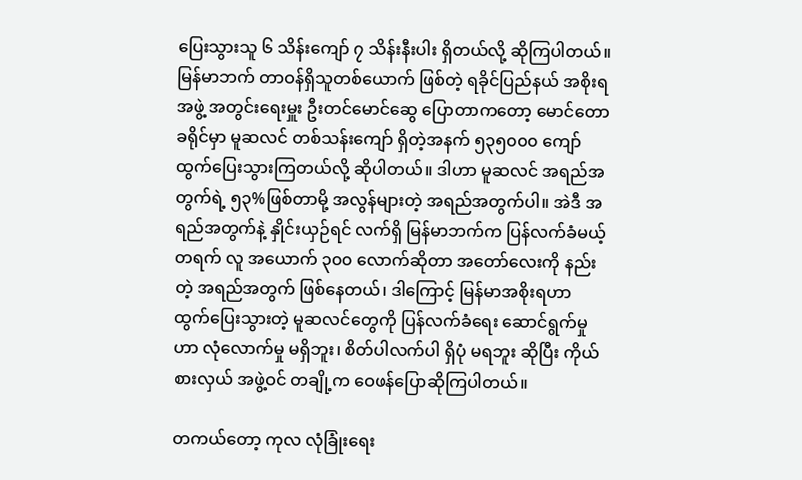ပြေးသွားသူ ၆ သိန်းကျော် ၇ သိန်းနီးပါး ရှိတယ်လို့ ဆိုကြပါတယ်။ မြန်မာဘက် တာဝန်ရှိသူတစ်ယောက် ဖြစ်တဲ့ ရခိုင်ပြည်နယ် အစိုးရအဖွဲ့ အတွင်းရေးမှူး ဦးတင်မောင်ဆွေ ပြောတာကတော့ မောင်တောခရိုင်မှာ မူဆလင် တစ်သန်းကျော် ရှိတဲ့အနက် ၅၃၅၀၀၀ ကျော် ထွက်ပြေးသွားကြတယ်လို့ ဆိုပါတယ်။ ဒါဟာ မူဆလင် အရည်အတွက်ရဲ့ ၅၃%ဖြစ်တာမို့ အလွန်များတဲ့ အရည်အတွက်ပါ။ အဲဒီ အရည်အတွက်နဲ့ နှိုင်းယှဉ်ရင် လက်ရှိ မြန်မာဘက်က ပြန်လက်ခံမယ့် တရက် လူ အယောက် ၃၀၀ လောက်ဆိုတာ အတော်လေးကို နည်းတဲ့ အရည်အတွက် ဖြစ်နေတယ်၊ ဒါကြောင့် မြန်မာအစိုးရဟာ ထွက်ပြေးသွားတဲ့ မူဆလင်တွေကို ပြန်လက်ခံရေး ဆောင်ရွက်မှုဟာ လုံလောက်မှု မရှိဘူး၊ စိတ်ပါလက်ပါ ရှိပုံ မရဘူး ဆိုပြီး ကိုယ်စားလှယ် အဖွဲ့ဝင် တချို့က ဝေဖန်ပြောဆိုကြပါတယ်။

တကယ်တော့ ကုလ လုံခြုံးရေး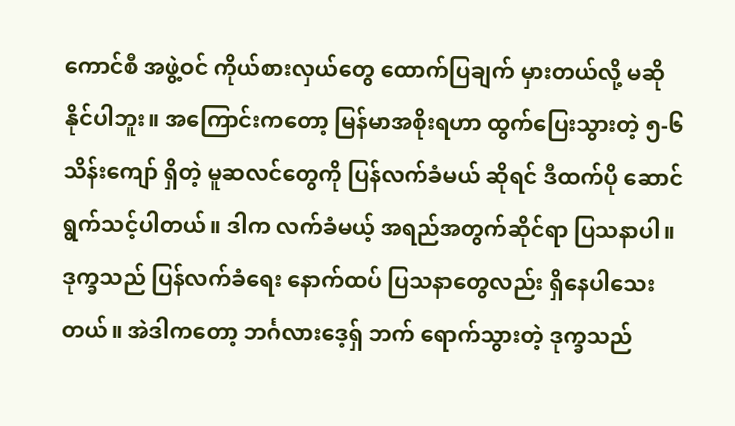ကောင်စီ အဖွဲ့ဝင် ကိုယ်စားလှယ်တွေ ထောက်ပြချက် မှားတယ်လို့ မဆိုနိုင်ပါဘူး။ အကြောင်းကတော့ မြန်မာအစိုးရဟာ ထွက်ပြေးသွားတဲ့ ၅-၆ သိန်းကျော် ရှိတဲ့ မူဆလင်တွေကို ပြန်လက်ခံမယ် ဆိုရင် ဒီထက်ပို ဆောင်ရွက်သင့်ပါတယ်။ ဒါက လက်ခံမယ့် အရည်အတွက်ဆိုင်ရာ ပြသနာပါ။ ဒုက္ခသည် ပြန်လက်ခံရေး နောက်ထပ် ပြသနာတွေလည်း ရှိနေပါသေးတယ်။ အဲဒါကတော့ ဘင်္ဂလားဒေ့ရှ် ဘက် ရောက်သွားတဲ့ ဒုက္ခသည်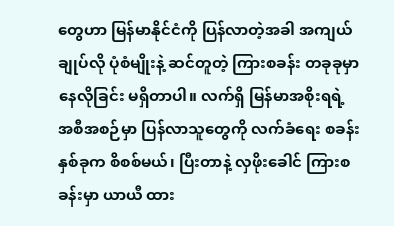တွေဟာ မြန်မာနိုင်ငံကို ပြန်လာတဲ့အခါ အကျယ်ချုပ်လို ပုံစံမျိုးနဲ့ ဆင်တူတဲ့ ကြားစခန်း တခုခုမှာ နေလိုခြင်း မရှိတာပါ။ လက်ရှိ မြန်မာအစိုးရရဲ့ အစီအစဉ်မှာ ပြန်လာသူတွေကို လက်ခံရေး စခန်းနှစ်ခုက စိစစ်မယ်၊ ပြီးတာနဲ့ လှဖိုးခေါင် ကြားစခန်းမှာ ယာယီ ထား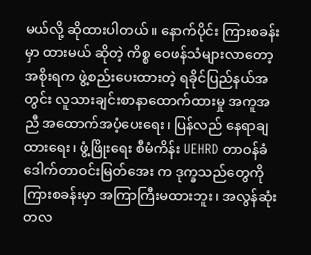မယ်လို့ ဆိုထားပါတယ်။ နောက်ပိုင်း ကြားစခန်းမှာ ထားမယ် ဆိုတဲ့ ကိစ္စ ဝေဖန်သံများလာတော့ အစိုးရက ဖွဲ့စည်းပေးထားတဲ့ ရခိုင်ပြည်နယ်အတွင်း လူသားချင်းစာနာထောက်ထားမှု အကူအညီ အထောက်အပံ့ပေးရေး၊ ပြန်လည် နေရာချထားရေး၊ ဖွံ့ဖြိုးရေး စီမံကိန်း UEHRD တာဝန်ခံ ဒေါက်တာဝင်းမြတ်အေး က ဒုက္ခသည်တွေကို ကြားစခန်းမှာ အကြာကြီးမထားဘူး၊ အလွန်ဆုံး တလ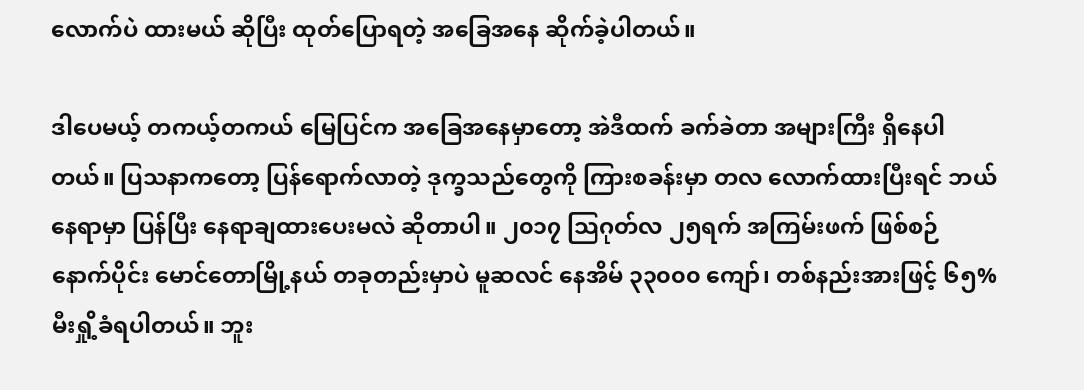လောက်ပဲ ထားမယ် ဆိုပြီး ထုတ်ပြောရတဲ့ အခြေအနေ ဆိုက်ခဲ့ပါတယ်။

ဒါပေမယ့် တကယ့်တကယ် မြေပြင်က အခြေအနေမှာတော့ အဲဒီထက် ခက်ခဲတာ အများကြီး ရှိနေပါတယ်။ ပြသနာကတော့ ပြန်ရောက်လာတဲ့ ဒုက္ခသည်တွေကို ကြားစခန်းမှာ တလ လောက်ထားပြီးရင် ဘယ်နေရာမှာ ပြန်ပြီး နေရာချထားပေးမလဲ ဆိုတာပါ။ ၂၀၁၇ သြဂုတ်လ ၂၅ရက် အကြမ်းဖက် ဖြစ်စဉ် နောက်ပိုင်း မောင်တောမြို့နယ် တခုတည်းမှာပဲ မူဆလင် နေအိမ် ၃၃၀၀၀ ကျော်၊ တစ်နည်းအားဖြင့် ၆၅% မီးရှို့ခံရပါတယ်။ ဘူး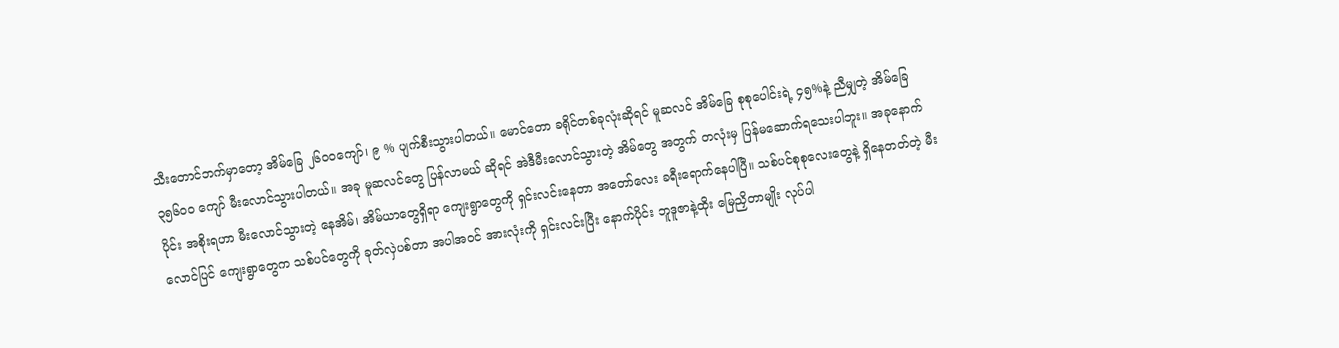သီးတောင်ဘက်မှာတော့ အိမ်ခြေ ၂၆၀၀ကျော်၊ ၉ % ပျက်စီးသွားပါတယ်။ မောင်တော ခရိုင်တစ်ခုလုံးဆိုရင် မူဆလင် အိမ်ခြေ စုစုပေါင်းရဲ့ ၄၅%နဲ့ ညီမျှတဲ့ အိမ်ခြေ ၃၅၆၀၀ ကျော် မီးလောင်သွားပါတယ်။ အခု မူဆလင်တွေ ပြန်လာမယ် ဆိုရင် အဲဒီမီးလောင်သွားတဲ့ အိမ်တွေ အတွက် တလုံးမှ ပြန်မဆောက်ရသေးပါဘူး။ အခုနောက်ပိုင်း အစိုးရဟာ မီးလောင်သွားတဲ့ နေအိမ်၊ အိမ်ယာတွေရှိရာ ကျေးရွာတွေကို ရှင်းလင်းနေတာ အတော်လေး ခရီးရောက်နေပါပြီ။ သစ်ပင်စုစုလေးတွေနဲ့ ရှိနေတတ်တဲ့ မီးလောင်ပြင် ကျေးရွာတွေက သစ်ပင်တွေကို ခုတ်လှဲပစ်တာ အပါအဝင် အားလုံးကို ရှင်းလင်းပြီး နောက်ပိုင်း ဘူဒူဇာနဲ့ထိုး မြေညှိတာမျိုး လုပ်ပါ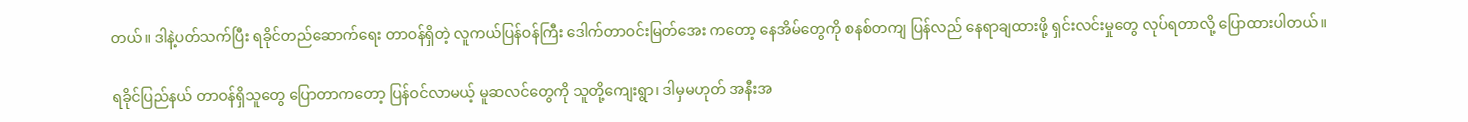တယ်။ ဒါနဲ့ပတ်သက်ပြီး ရခိုင်တည်ဆောက်ရေး တာဝန်ရှိတဲ့ လူကယ်ပြန်ဝန်ကြီး ဒေါက်တာဝင်းမြတ်အေး ကတော့ နေအိမ်တွေကို စနစ်တကျ ပြန်လည် နေရာချထားဖို့ ရှင်းလင်းမှုတွေ လုပ်ရတာလို့ ပြောထားပါတယ်။

ရခိုင်ပြည်နယ် တာဝန်ရှိသူတွေ ပြောတာကတော့ ပြန်ဝင်လာမယ့် မူဆလင်တွေကို သူတို့ကျေးရွာ၊ ဒါမှမဟုတ် အနီးအ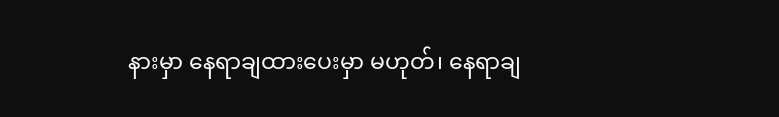နားမှာ နေရာချထားပေးမှာ မဟုတ်၊ နေရာချ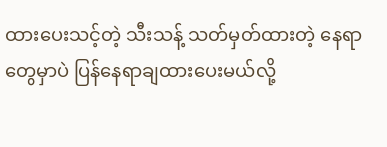ထားပေးသင့်တဲ့ သီးသန့် သတ်မှတ်ထားတဲ့ နေရာတွေမှာပဲ ပြန်နေရာချထားပေးမယ်လို့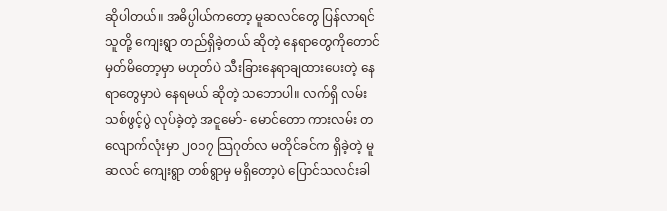ဆိုပါတယ်။ အဓိပ္ပါယ်ကတော့ မူဆလင်တွေ ပြန်လာရင် သူတို့ ကျေးရွာ တည်ရှိခဲ့တယ် ဆိုတဲ့ နေရာတွေကိုတောင် မှတ်မိတော့မှာ မဟုတ်ပဲ သီးခြားနေရာချထားပေးတဲ့ နေရာတွေမှာပဲ နေရမယ် ဆိုတဲ့ သဘောပါ။ လက်ရှိ လမ်းသစ်ဖွင့်ပွဲ လုပ်ခဲ့တဲ့ အငူမော်- မောင်တော ကားလမ်း တလျောက်လုံးမှာ ၂၀၁၇ သြဂုတ်လ မတိုင်ခင်က ရှိခဲ့တဲ့ မူဆလင် ကျေးရွာ တစ်ရွာမှ မရှိတော့ပဲ ပြောင်သလင်းခါ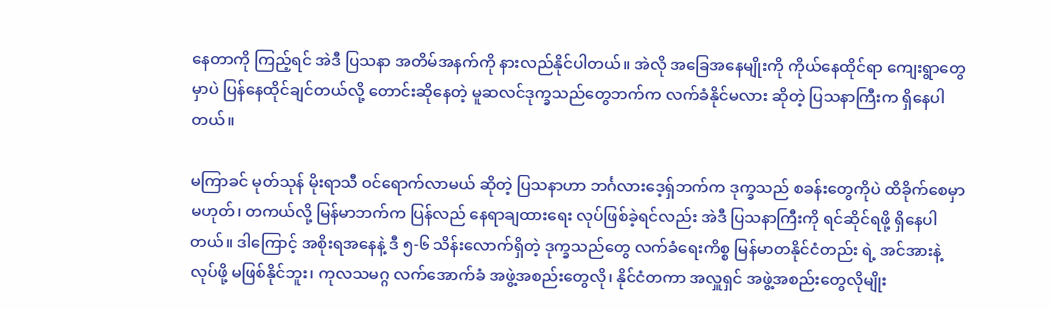နေတာကို ကြည့်ရင် အဲဒီ ပြသနာ အတိမ်အနက်ကို နားလည်နိုင်ပါတယ်။ အဲလို အခြေအနေမျိုးကို ကိုယ်နေထိုင်ရာ ကျေးရွာတွေမှာပဲ ပြန်နေထိုင်ချင်တယ်လို့ တောင်းဆိုနေတဲ့ မူဆလင်ဒုက္ခသည်တွေဘက်က လက်ခံနိုင်မလား ဆိုတဲ့ ပြသနာကြီးက ရှိနေပါတယ်။

မကြာခင် မုတ်သုန် မိုးရာသီ ဝင်ရောက်လာမယ် ဆိုတဲ့ ပြသနာဟာ ဘင်္ဂလားဒေ့ရှ်ဘက်က ဒုက္ခသည် စခန်းတွေကိုပဲ ထိခိုက်စေမှာ မဟုတ်၊ တကယ်လို့ မြန်မာဘက်က ပြန်လည် နေရာချထားရေး လုပ်ဖြစ်ခဲ့ရင်လည်း အဲဒီ ပြသနာကြီးကို ရင်ဆိုင်ရဖို့ ရှိနေပါတယ်။ ဒါကြောင့် အစိုးရအနေနဲ့ ဒီ ၅-၆ သိန်းလောက်ရှိတဲ့ ဒုက္ခသည်တွေ လက်ခံရေးကိစ္စ မြန်မာတနိုင်ငံတည်း ရဲ့ အင်အားနဲ့ လုပ်ဖို့ မဖြစ်နိုင်ဘူး၊ ကုလသမဂ္ဂ လက်အောက်ခံ အဖွဲ့အစည်းတွေလို၊ နိုင်ငံတကာ အလှူရှင် အဖွဲ့အစည်းတွေလိုမျိုး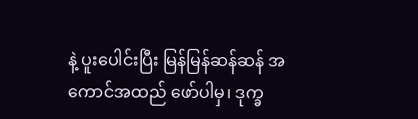နဲ့ ပူးပေါင်းပြီး မြန်မြန်ဆန်ဆန် အကောင်အထည် ဖော်ပါမှ၊ ဒုက္ခ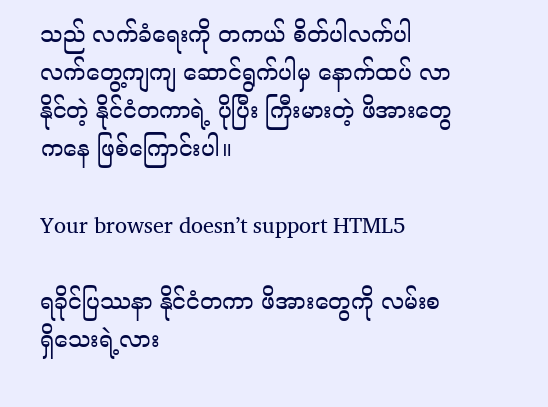သည် လက်ခံရေးကို တကယ် စိတ်ပါလက်ပါ လက်တွေ့ကျကျ ဆောင်ရွက်ပါမှ နောက်ထပ် လာနိုင်တဲ့ နိုင်ငံတကာရဲ့ ပိုပြီး ကြီးမားတဲ့ ဖိအားတွေကနေ ဖြစ်ကြောင်းပါ။

Your browser doesn’t support HTML5

ရခိုင်ပြဿနာ နိုင်ငံတကာ ဖိအားတွေကို လမ်းစ ရှိသေးရဲ့လား